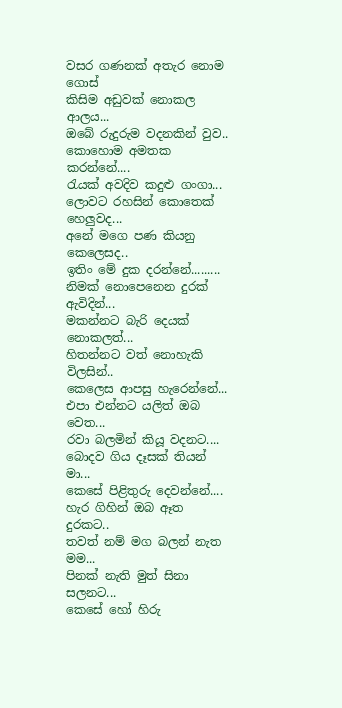වසර ගණනක් අතැර නොම ගොස්
කිසිම අඩුවක් නොකල ආලය...
ඔබේ රුදුරුම වදනකින් වුව..
කොහොම අමතක කරන්නේ....
රැයක් අවදිව කදුළු ගංගා...
ලොවට රහසින් කොතෙක් හෙලුවද...
අනේ මගෙ පණ කියනු කෙලෙසද..
ඉතිං මේ දුක දරන්නේ.........
නිමක් නොපෙනෙන දුරක් ඇවිදින්...
මකන්නට බැරි දෙයක් නොකලත්...
හිතන්නට වත් නොහැකි විලසින්..
කෙලෙස ආපසු හැරෙන්නේ...
එපා එන්නට යලිත් ඔබ වෙත...
රවා බලමින් කියූ වදනට....
බොදව ගිය දෑසක් තියන් මා...
කෙසේ පිළිතුරු දෙවන්නේ....
හැර ගිහින් ඔබ ඈත දුරකට..
තවත් නම් මග බලන් නැත මම...
පිනක් නැති මුත් සිනා සලනට...
කෙසේ හෝ හිරු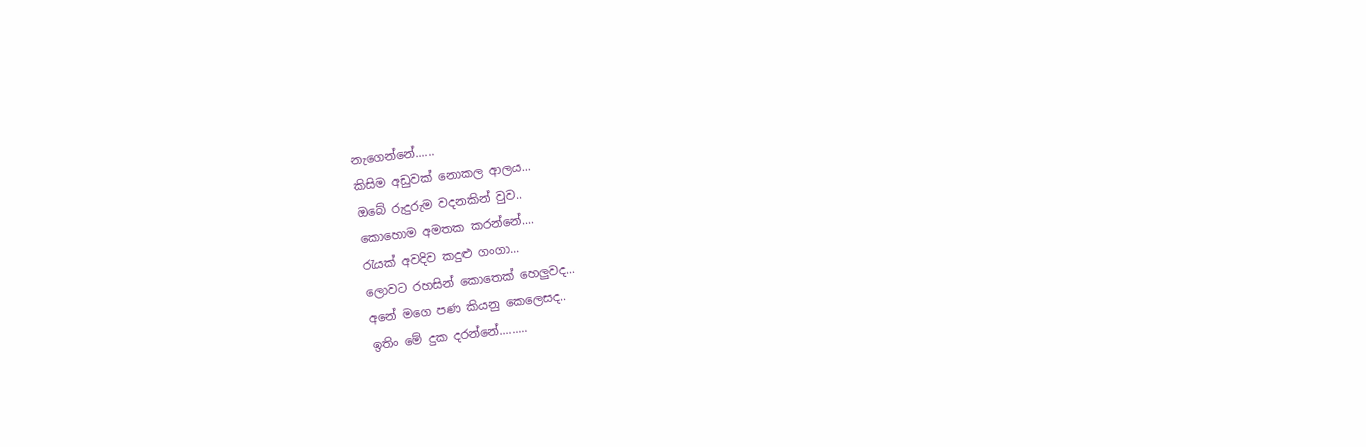නැගෙන්නේ......
කිසිම අඩුවක් නොකල ආලය...
ඔබේ රුදුරුම වදනකින් වුව..
කොහොම අමතක කරන්නේ....
රැයක් අවදිව කදුළු ගංගා...
ලොවට රහසින් කොතෙක් හෙලුවද...
අනේ මගෙ පණ කියනු කෙලෙසද..
ඉතිං මේ දුක දරන්නේ.........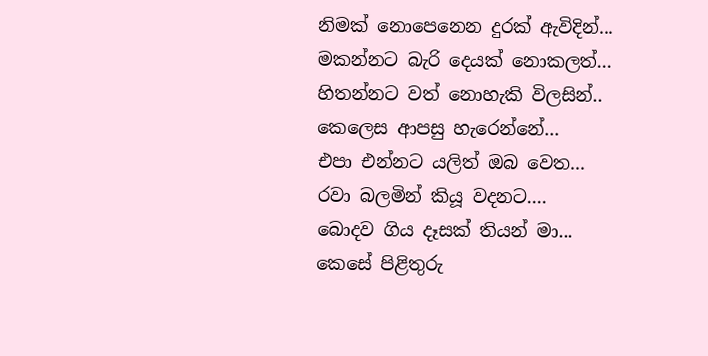නිමක් නොපෙනෙන දුරක් ඇවිදින්...
මකන්නට බැරි දෙයක් නොකලත්...
හිතන්නට වත් නොහැකි විලසින්..
කෙලෙස ආපසු හැරෙන්නේ...
එපා එන්නට යලිත් ඔබ වෙත...
රවා බලමින් කියූ වදනට....
බොදව ගිය දෑසක් තියන් මා...
කෙසේ පිළිතුරු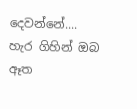දෙවන්නේ....
හැර ගිහින් ඔබ ඈත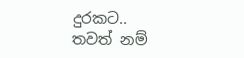දුරකට..
තවත් නම්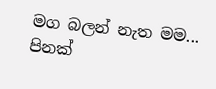මග බලන් නැත මම...
පිනක්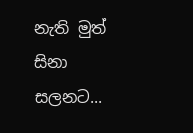නැති මුත් සිනා සලනට...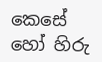කෙසේ හෝ හිරු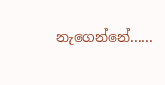නැගෙන්නේ......